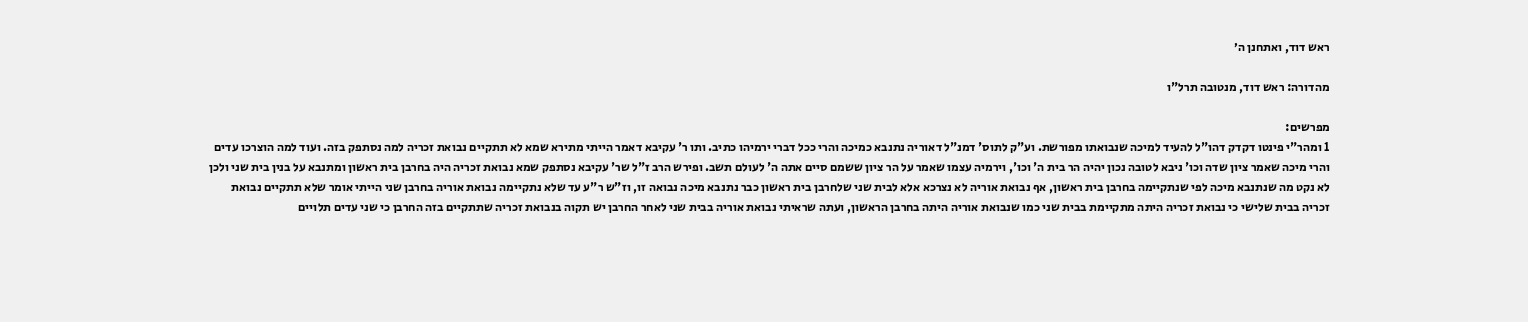ראש דוד, ואתחנן ה׳

מהדורה: ראש דוד, מנטובה תרל"ו

מפרשים:
1 ומהר"י פינטו דקדק דהו"ל להעיד למיכה שנבואתו מפורשת. וע"ק לתוס' דמנ"ל דאוריה נתנבא כמיכה והרי ככל דברי ירמיהו כתיב. ותו ר' עקיבא דאמר הייתי מתירא שמא לא תתקיים נבואת זכריה למה נסתפק בזה. ועוד למה הוצרכו עדים והרי מיכה שאמר ציון שדה וכו' ניבא לטובה נכון יהיה הר בית ה' וכו', וירמיה עצמו שאמר על הר ציון ששמם סיים אתה ה' לעולם תשב. ופירש הרב ז"ל שר' עקיבא נסתפק שמא נבואת זכריה היה בחרבן בית ראשון ומתנבא על בנין בית שני ולכן לא נקט מה שנתנבא מיכה לפי שנתקיימה בחרבן בית ראשון, אף נבואת אוריה לא נצרכא אלא לבית שני שלחרבן בית ראשון כבר נתנבא מיכה נבואה זו, וז"ש ר"ע עד שלא נתקיימה נבואת אוריה בחרבן שני הייתי אומר שלא תתקיים נבואת זכריה בבית שלישי כי נבואת זכריה היתה מתקיימת בבית שני כמו שנבואת אוריה היתה בחרבן הראשון, ועתה שראיתי נבואת אוריה בבית שני לאחר החרבן יש תקוה בנבואת זכריה שתתקיים בזה החרבן כי שני עדים תלויים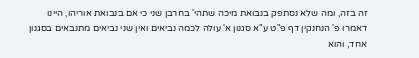זה בזה, ומה שלא נסתפק בנבואת מיכה שתהי' בחרבן שני כי אם בנבואת אוריהו, היינו דאמרו פ' הנחנקין דף פ"ט ע"א סגנון א' עולה לכמה נביאים ואין שני נביאים מתנבאים בסגנון אחד, והוא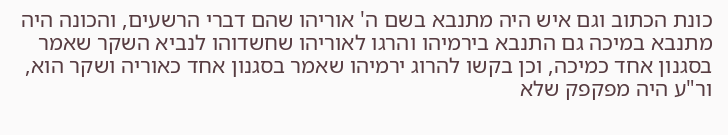כונת הכתוב וגם איש היה מתנבא בשם ה' אוריהו שהם דברי הרשעים, והכונה היה מתנבא במיכה גם התנבא בירמיהו והרגו לאוריהו שחשדוהו לנביא השקר שאמר בסגנון אחד כמיכה, וכן בקשו להרוג ירמיהו שאמר בסגנון אחד כאוריה ושקר הוא, ור"ע היה מפקפק שלא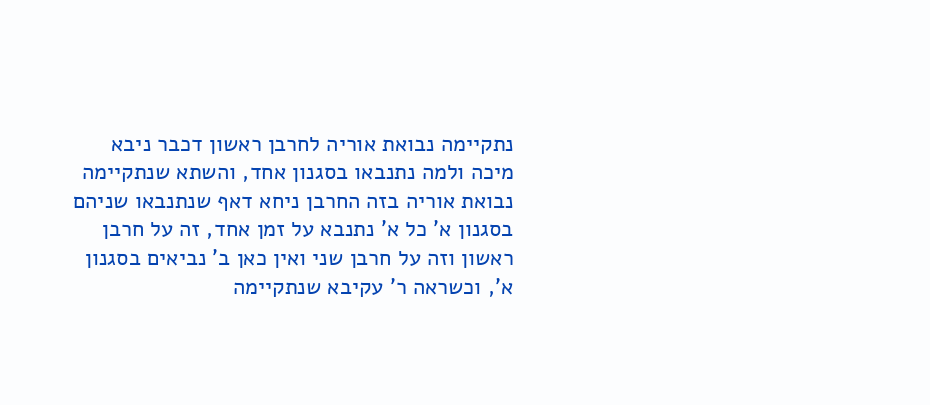נתקיימה נבואת אוריה לחרבן ראשון דכבר ניבא מיכה ולמה נתנבאו בסגנון אחד, והשתא שנתקיימה נבואת אוריה בזה החרבן ניחא דאף שנתנבאו שניהם בסגנון א' כל א' נתנבא על זמן אחד, זה על חרבן ראשון וזה על חרבן שני ואין כאן ב' נביאים בסגנון א', וכשראה ר' עקיבא שנתקיימה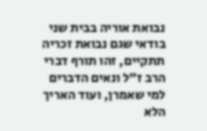נבואת אוריה בבית שני בודאי שגם נבואת זכריה תתקיים, זהו תורף דברי הרב ז"ל ונאים הדברים למי שאמרן, ועוד האריך הלא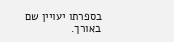בספרתו יעויין שם באורך.